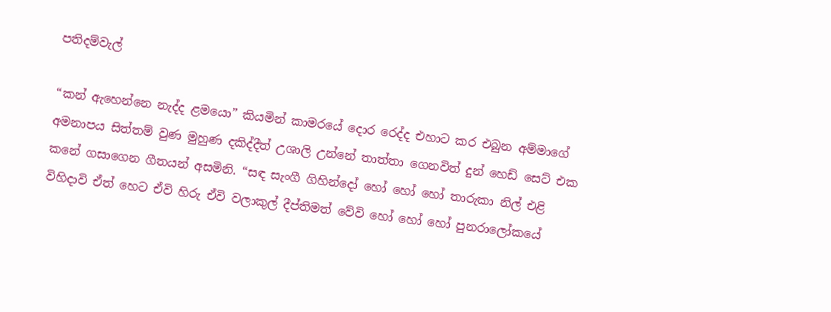පතිදම්වැල්

“කන් ඇහෙන්නෙ නැද්ද ළමයො” කියමින් කාමරයේ දොර රෙද්ද එහාට කර එබුන අම්මාගේ අමනාපය සිත්තම් වුණ මුහුණ දකිද්දීත් උශාලි උන්නේ තාත්තා ගෙනවිත් දුන් හෙඩ් සෙට් එක කනේ ගසාගෙන ගීතයන් අසමිනි. “සඳ සැංගී ගිහින්දෝ හෝ හෝ හෝ තාරුකා නිල් එළි විහිදාවි ඒත් හෙට ඒවි හිරු ඒවි වලාකුල් දීප්තිමත් වේවි හෝ හෝ හෝ පුනරාලෝකයේ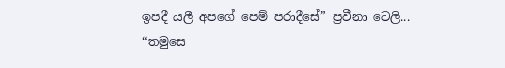ඉපදී යලී අපගේ පෙම් පරාදීසේ” ප්‍රවීනා ටෙලි...
“තමුසෙ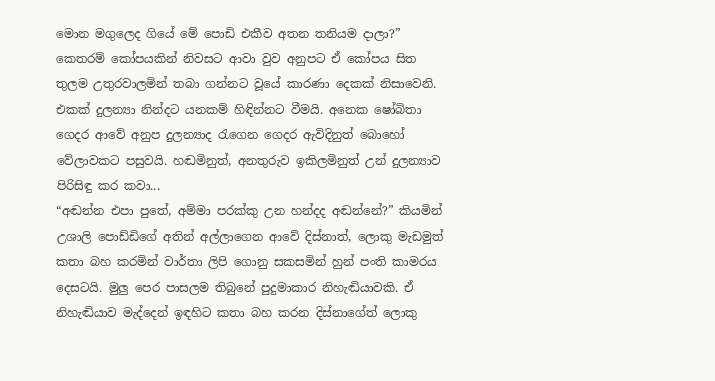මොන මගුලෙද ගියේ මේ පොඩි එකීව අතන තනියම දාලා?” කෙතරම් කෝපයකින් නිවසට ආවා වුව අනුපට ඒ කෝපය සිත තුලම උතුරවාලමින් තබා ගන්නට වූයේ කාරණා දෙකක් නිසාවෙනි. එකක් දුලන්‍යා නින්දට යනකම් හිඳින්නට වීමයි. අනෙක ෂෝබිතා ගෙදර ආවේ අනුප දුලන්‍යාද රැගෙන ගෙදර ඇවිදිනුත් බොහෝ වේලාවකට පසුවයි. හඬමිනුත්, අනතුරුව ඉකිලමිනුත් උන් දුලන්‍යාව පිරිසිඳු කර කවා...
“අඬන්න එපා පුතේ, අම්මා පරක්කු උන හන්දද අඬන්නේ?” කියමින් උශාලි පොඩ්ඩිගේ අතින් අල්ලාගෙන ආවේ දිස්නාත්, ලොකු මැඩමුත් කතා බහ කරමින් වාර්තා ලිපි ගොනු සකසමින් හුන් පංති කාමරය දෙසටයි. මුලු පෙර පාසලම තිබුනේ පුදුමාකාර නිහැඬියාවකි. ඒ නිහැඬියාව මැද්දෙන් ඉඳහිට කතා බහ කරන දිස්නාගේත් ලොකු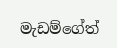මැඩම්ගේත්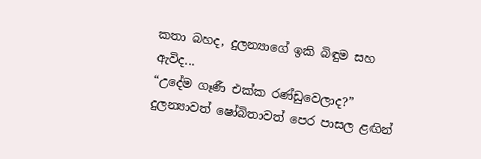කතා බහද, දුලන්‍යාගේ ඉකි බිඳුම සහ ඇවිද...
“උදේම ගෑණී එක්ක රණ්ඩුවෙලාද?” දුලන්‍යාවත් ෂෝබිතාවත් පෙර පාසල ළඟින්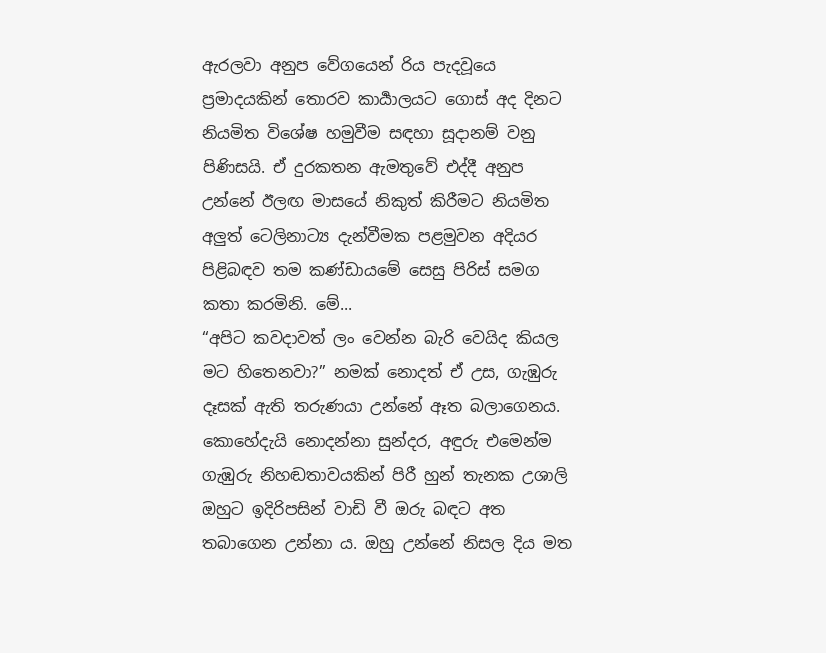ඇරලවා අනුප වේගයෙන් රිය පැදවූයෙ ප්‍රමාදයකින් තොරව කාර්‍යාලයට ගොස් අද දිනට නියමිත විශේෂ හමුවීම සඳහා සූදානම් වනු පිණිසයි. ඒ දුරකතන ඇමතුවේ එද්දී අනුප උන්නේ ඊලඟ මාසයේ නිකුත් කිරීමට නියමිත අලුත් ටෙලිනාට්‍ය දැන්වීමක පළමුවන අදියර පිළිබඳව තම කණ්ඩායමේ සෙසු පිරිස් සමග කතා කරමිනි. මේ...
“අපිට කවදාවත් ලං වෙන්න බැරි වෙයිද කියල මට හිතෙනවා?” නමක් නොදත් ඒ උස, ගැඹුරු දෑසක් ඇති තරුණයා උන්නේ ඈත බලාගෙනය. කොහේදැයි නොදන්නා සුන්දර, අඳුරු එමෙන්ම ගැඹුරු නිහඬතාවයකින් පිරී හුන් තැනක උශාලි ඔහුට ඉදිරිපසින් වාඩි වී ඔරු බඳට අත තබාගෙන උන්නා ය. ඔහු උන්නේ නිසල දිය මත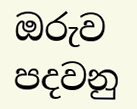ඔරුව පදවනු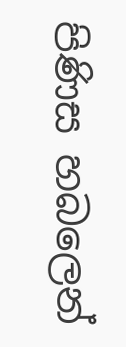පිණිස හබලෙන්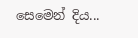සෙමෙන් දිය...